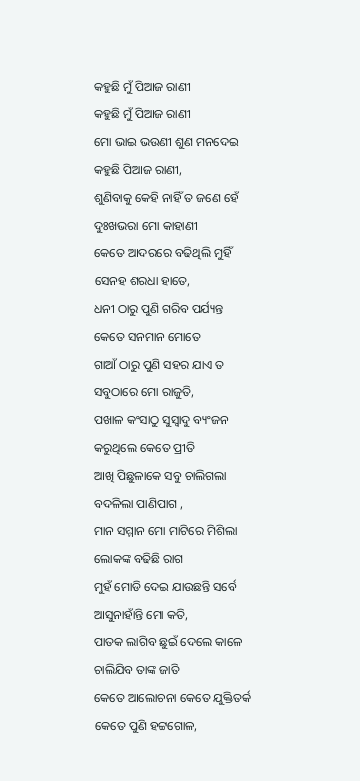କହୁଛି ମୁଁ ପିଆଜ ରାଣୀ
କହୁଛି ମୁଁ ପିଆଜ ରାଣୀ
ମୋ ଭାଇ ଭଉଣୀ ଶୁଣ ମନଦେଇ
କହୁଛି ପିଆଜ ରାଣୀ,
ଶୁଣିବାକୁ କେହି ନାହିଁ ତ ଜଣେ ହେଁ
ଦୁଃଖଭରା ମୋ କାହାଣୀ
କେତେ ଆଦରରେ ବଢିଥିଲି ମୁହିଁ
ସେନହ ଶରଧା ହାତେ,
ଧନୀ ଠାରୁ ପୁଣି ଗରିବ ପର୍ଯ୍ୟନ୍ତ
କେତେ ସନମାନ ମୋତେ
ଗାଆଁ ଠାରୁ ପୁଣି ସହର ଯାଏ ତ
ସବୁଠାରେ ମୋ ରାଜୁତି,
ପଖାଳ କଂସାଠୁ ସୁସ୍ବାଦୁ ବ୍ୟଂଜନ
କରୁଥିଲେ କେତେ ପ୍ରୀତି
ଆଖି ପିଛୁଳାକେ ସବୁ ଚାଲିଗଲା
ବଦଳିଲା ପାଣିପାଗ ,
ମାନ ସମ୍ମାନ ମୋ ମାଟିରେ ମିଶିଲା
ଲୋକଙ୍କ ବଢିଛି ରାଗ
ମୁହଁ ମୋଡି ଦେଇ ଯାଉଛନ୍ତି ସର୍ବେ
ଆସୁନାହାଁନ୍ତି ମୋ କତି,
ପାତକ ଲାଗିବ ଛୁଇଁ ଦେଲେ କାଳେ
ଚାଲିଯିବ ତାଙ୍କ ଜାତି
କେତେ ଆଲୋଚନା କେତେ ଯୁକ୍ତିତର୍କ
କେତେ ପୁଣି ହଟ୍ଟଗୋଳ,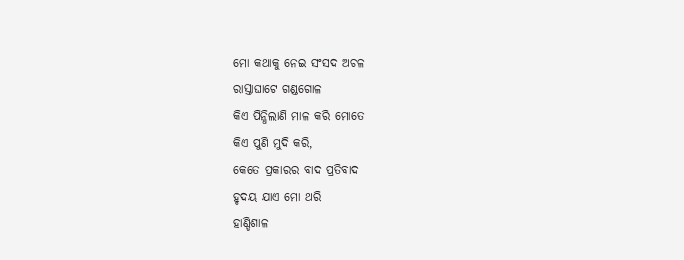ମୋ କଥାକୁ ନେଇ ସଂସଦ ଅଚଳ
ରାସ୍ତାଘାଟେ ଗଣ୍ଡଗୋଳ
କିଏ ପିନ୍ଧିଲାଣି ମାଳ କରି ମୋତେ
କିଏ ପୁଣି ମୁଦି କରି,
କେତେ ପ୍ରକାରର ବାଦ ପ୍ରତିବାଦ
ହୃଦୟ ଯାଏ ମୋ ଥରି
ହାଣ୍ଡିଶାଳ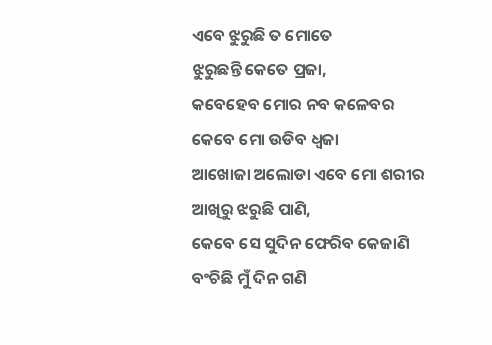ଏବେ ଝୁରୁଛି ତ ମୋତେ
ଝୁରୁଛନ୍ତି କେତେ ପ୍ରଜା,
କବେହେବ ମୋର ନବ କଳେବର
କେବେ ମୋ ଉଡିବ ଧ୍ବଜା
ଆଖୋଜା ଅଲୋଡା ଏବେ ମୋ ଶରୀର
ଆଖିରୁ ଝରୁଛି ପାଣି,
କେବେ ସେ ସୁଦିନ ଫେରିବ କେଜାଣି
ବଂଚିଛି ମୁଁ ଦିନ ଗଣି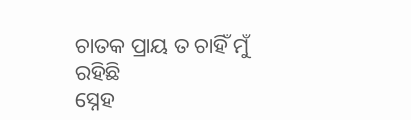ଚାତକ ପ୍ରାୟ ତ ଚାହିଁ ମୁଁ ରହିଛି
ସ୍ନେହ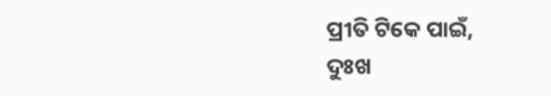ପ୍ରୀତି ଟିକେ ପାଇଁ,
ଦୁଃଖ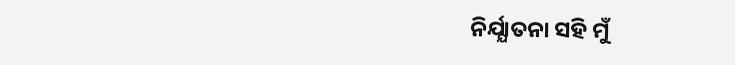ନିର୍ଯ୍ଯାତନା ସହି ମୁଁ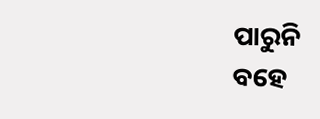ପାରୁନି
ବହେ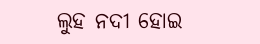ଲୁହ ନଦୀ ହୋଇ